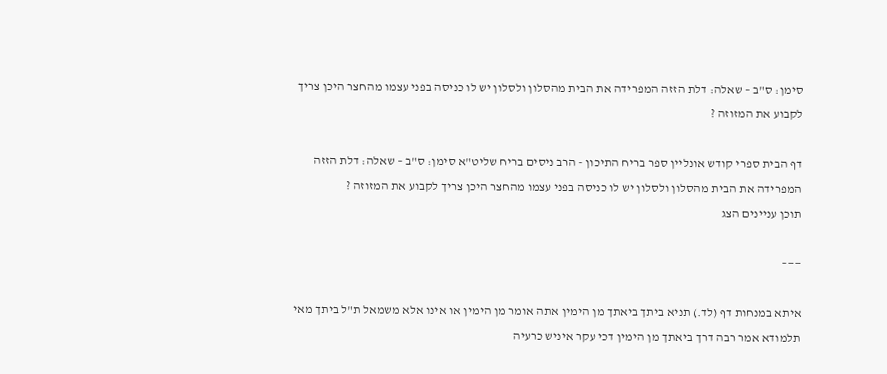סימן: ס"ב – שאלה: דלת הזזה המפרידה את הבית מהסלון ולסלון יש לו כניסה בפני עצמו מהחצר היכן צריך לקבוע את המזוזה ?

דף הבית ספרי קודש אונליין ספר בריח התיכון - הרב ניסים בריח שליט"א סימן: ס"ב – שאלה: דלת הזזה המפרידה את הבית מהסלון ולסלון יש לו כניסה בפני עצמו מהחצר היכן צריך לקבוע את המזוזה ?
תוכן עניינים הצג

——–

איתא במנחות דף (לד.) תניא ביתך ביאתך מן הימין אתה אומר מן הימין או אינו אלא משמאל ת"ל ביתך מאי תלמודא אמר רבה דרך ביאתך מן הימין דכי עקר איניש כרעיה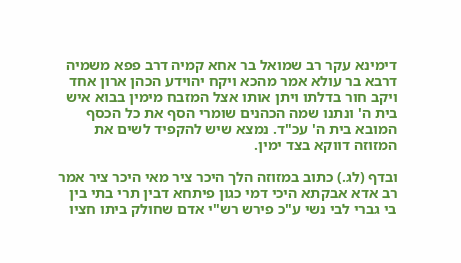דימינא עקר רב שמואל בר אחא קמיה דרב פפא משמיה דרבא בר עולא אמר מהכא ויקח יהוידע הכהן ארון אחד ויקב חור בדלתו ויתן אותו אצל המזבח מימין בבוא איש בית ה' ונתנו שמה הכהנים שומרי הסף את כל הכסף המובא בית ה' עכ"ד. נמצא שיש להקפיד לשים את המזוזה דווקא בצד ימין.

ובדף (לג.) כתוב במזוזה הלך היכר ציר מאי היכר ציר אמר רב אדא אבקתא היכי דמי כגון פיתחא דבין תרי בתי בין בי גברי לבי נשי ע"כ פירש רש"י אדם שחולק ביתו חציו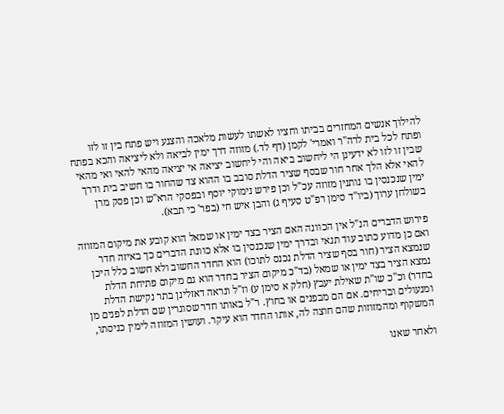להילוך אנשים המחזרים בביתו וחציו לאשתו לעשות מלאכה והצנע ויש פתח בין זו לזו ופתח לכל בית לרה"ר ואמרי' לקמן (דף לד.) מזוזה דרך ימין לביאה ולא ליציאה והכא בפתח שבין זו לזו לא ידעינן הי ליחשוב ביאה והי ליחשוב יציאה אי יציאה מהאי להאי ואי מהאי להאי אלא הלך אחר חור שבסף שציר הדלת סובב בו ההוא צד שהחור בו חשיב בית ודרך ימין שנכנסין בו נותנין מזוזה עכ"ל וכן פירש נימוקי יוסף ובפסקי הרא"ש וכן פסק מרן בשולחן ערוך (ביו"ד סימן רפ"ט סעיף ג) והבן איש חי (בפר' כי תבא).

פירוש הדברים הנ"ל אין הכוונה האם הציר בצד ימין או שמאל הוא קובע את מיקום המזוזה ואם כן מדוע כתוב עוד תנאי ובדרך ימין שנכנסין בו אלא כוונת הדברים כך באיזה חדר שנמצא הציר (חור בסף שציר הדלת נכנס לתוכו) הוא החדר החשוב ולא חשוב כלל היכן נמצא הציר בצד ימין או שמאל (בד"כ מיקום הציר בחדר הוא גם מיקום פתיחת הדלת בחדר) וכ"כ שו"ת שאילת יעבץ (חלק א סימן ע) וז"ל ונראה דאזלינן בתר נקישת הדלת ומנעולים ובריחים. אם הם מבפנים או בחוץ. ר"ל באותו חדר שסוגרין שם הדלת לפנים מן המשקוף ומהמזוזות שהם חוצה לה, אותו החדר הוא עיקר. ועושין המזוזה לימין כניסתו,

ולאחר שאנו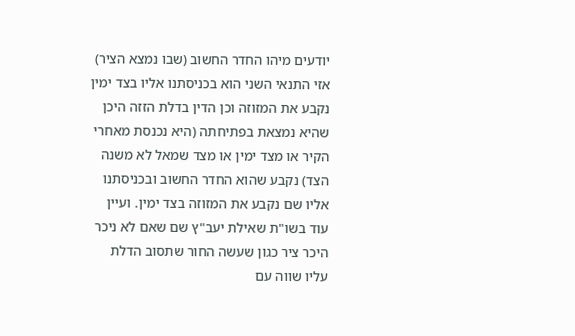יודעים מיהו החדר החשוב (שבו נמצא הציר) אזי התנאי השני הוא בכניסתנו אליו בצד ימין נקבע את המזוזה וכן הדין בדלת הזזה היכן שהיא נמצאת בפתיחתה (היא נכנסת מאחרי הקיר או מצד ימין או מצד שמאל לא משנה הצד) נקבע שהוא החדר החשוב ובכניסתנו אליו שם נקבע את המזוזה בצד ימין. ועיין עוד בשו"ת שאילת יעב"ץ שם שאם לא ניכר היכר ציר כגון שעשה החור שתסוב הדלת עליו שווה עם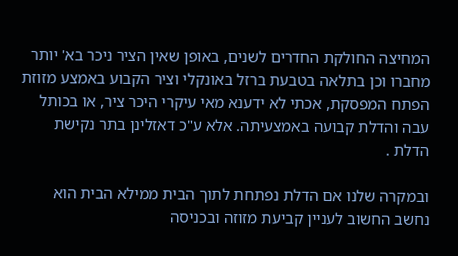המחיצה החולקת החדרים לשנים, באופן שאין הציר ניכר בא' יותר מחברו וכן בתלאה בטבעת ברזל באונקלי וציר הקבוע באמצע מזוזת הפתח המפסקת, אכתי לא ידענא מאי עיקרי היכר ציר, או בכותל עבה והדלת קבועה באמצעיתה. אלא ע"כ דאזלינן בתר נקישת הדלת .

ובמקרה שלנו אם הדלת נפתחת לתוך הבית ממילא הבית הוא נחשב החשוב לעניין קביעת מזוזה ובכניסה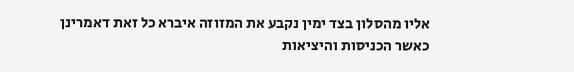אליו מהסלון בצד ימין נקבע את המזוזה איברא כל זאת דאמרינן כאשר הכניסות והיציאות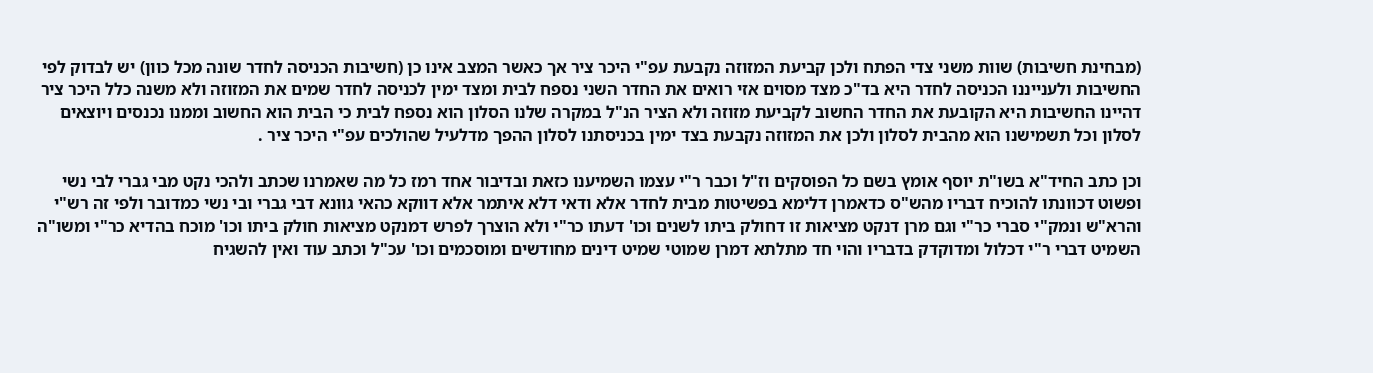(מבחינת חשיבות) שוות משני צדי הפתח ולכן קביעת המזוזה נקבעת עפ"י היכר ציר אך כאשר המצב אינו כן (חשיבות הכניסה לחדר שונה מכל כוון) יש לבדוק לפי החשיבות ולענייננו הכניסה לחדר היא בד"כ מצד מסוים אזי רואים את החדר השני נספח לבית ומצד ימין לכניסה לחדר שמים את המזוזה ולא משנה כלל היכר ציר דהיינו החשיבות היא הקובעת את החדר החשוב לקביעת מזוזה ולא הציר הנ"ל במקרה שלנו הסלון הוא נספח לבית כי הבית הוא החשוב וממנו נכנסים ויוצאים לסלון וכל תשמישנו הוא מהבית לסלון ולכן את המזוזה נקבעת בצד ימין בכניסתנו לסלון ההפך מדלעיל שהולכים עפ"י היכר ציר .

וכן כתב החיד"א בשו"ת יוסף אומץ בשם כל הפוסקים וז"ל וכבר ר"י עצמו השמיענו כזאת ובדיבור אחד רמז כל מה שאמרנו שכתב ולהכי נקט מבי גברי לבי נשי ופשוט דכוונתו להוכיח דבריו מהש"ס כדאמרן דלימא בפשיטות מבית לחדר אלא ודאי דלא איתמר אלא דווקא כהאי גוונא דבי גברי ובי נשי כמדובר ולפי זה רש"י והרא"ש ונמק"י סברי כר"י וגם מרן דנקט מציאות זו דחולק ביתו לשנים וכו' דעתו כר"י ולא הוצרך לפרש דמנקט מציאות חולק ביתו וכו' מוכח בהדיא כר"י ומשו"ה השמיט דברי ר"י דכלול ומדוקדק בדבריו והוי חד מתלתא דמרן שמוטי שמיט דינים מחודשים ומוסכמים וכו' עכ"ל וכתב עוד ואין להשגיח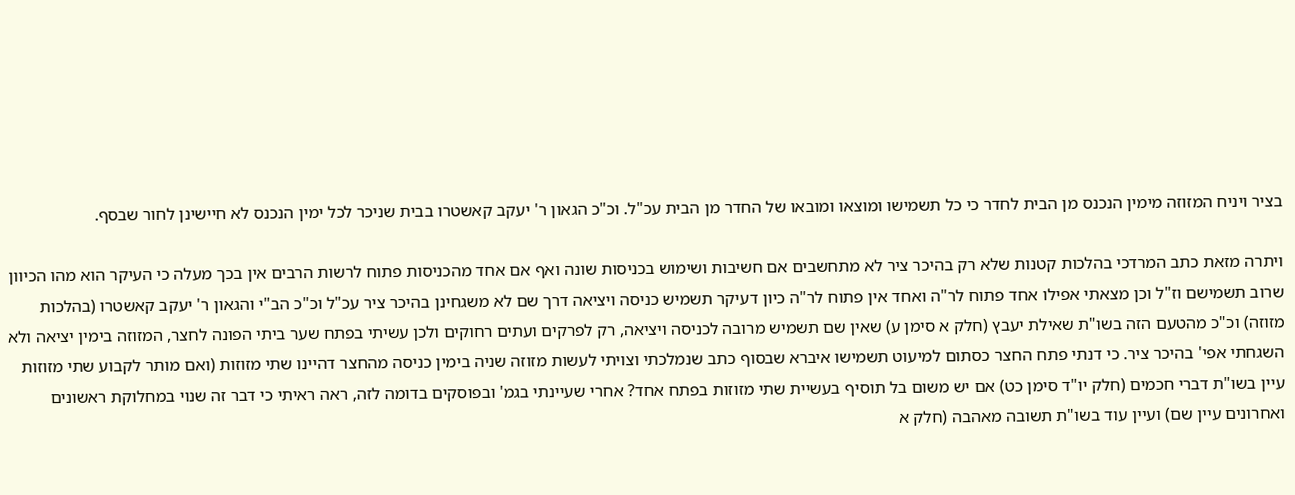בציר ויניח המזוזה מימין הנכנס מן הבית לחדר כי כל תשמישו ומוצאו ומובאו של החדר מן הבית עכ"ל. וכ"כ הגאון ר' יעקב קאשטרו בבית שניכר לכל ימין הנכנס לא חיישינן לחור שבסף.

ויתרה מזאת כתב המרדכי בהלכות קטנות שלא רק בהיכר ציר לא מתחשבים אם חשיבות ושימוש בכניסות שונה ואף אם אחד מהכניסות פתוח לרשות הרבים אין בכך מעלה כי העיקר הוא מהו הכיוון שרוב תשמישם וז"ל וכן מצאתי אפילו אחד פתוח לר"ה ואחד אין פתוח לר"ה כיון דעיקר תשמיש כניסה ויציאה דרך שם לא משגחינן בהיכר ציר עכ"ל וכ"כ הב"י והגאון ר' יעקב קאשטרו (בהלכות מזוזה) וכ"כ מהטעם הזה בשו"ת שאילת יעבץ (חלק א סימן ע) שאין שם תשמיש מרובה לכניסה ויציאה, רק לפרקים ועתים רחוקים ולכן עשיתי בפתח שער ביתי הפונה לחצר, המזוזה בימין יציאה ולא השגחתי אפי' בהיכר ציר. כי דנתי פתח החצר כסתום למיעוט תשמישו איברא שבסוף כתב שנמלכתי וצויתי לעשות מזוזה שניה בימין כניסה מהחצר דהיינו שתי מזוזות (ואם מותר לקבוע שתי מזוזות עיין בשו"ת דברי חכמים (חלק יו"ד סימן כט) אם יש משום בל תוסיף בעשיית שתי מזוזות בפתח אחד? אחרי שעיינתי בגמ' ובפוסקים בדומה לזה, ראה ראיתי כי דבר זה שנוי במחלוקת ראשונים ואחרונים עיין שם) ועיין עוד בשו"ת תשובה מאהבה (חלק א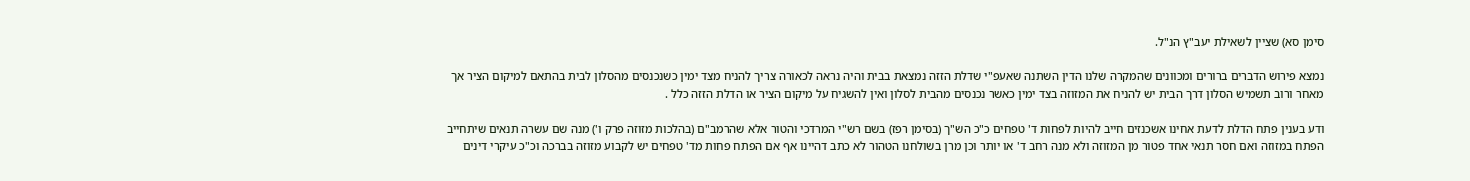סימן סא) שציין לשאילת יעב"ץ הנ"ל.

נמצא פירוש הדברים ברורים ומכוונים שהמקרה שלנו הדין השתנה שאעפ"י שדלת הזזה נמצאת בבית והיה נראה לכאורה צריך להניח מצד ימין כשנכנסים מהסלון לבית בהתאם למיקום הציר אך מאחר ורוב תשמיש הסלון דרך הבית יש להניח את המזוזה בצד ימין כאשר נכנסים מהבית לסלון ואין להשגיח על מיקום הציר או הדלת הזזה כלל .

ודע בענין פתח הדלת לדעת אחינו אשכנזים חייב להיות לפחות ד' טפחים כ"כ הש"ך (בסימן רפז) בשם רש"י המרדכי והטור אלא שהרמב"ם (בהלכות מזוזה פרק ו') מנה שם עשרה תנאים שיתחייב הפתח במזוזה ואם חסר תנאי אחד פטור מן המזוזה ולא מנה רחב ד' או יותר וכן מרן בשולחנו הטהור לא כתב דהיינו אף אם הפתח פחות מד' טפחים יש לקבוע מזוזה בברכה וכ"כ עיקרי דינים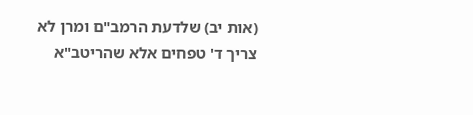(אות יב) שלדעת הרמב"ם ומרן לא צריך ד' טפחים אלא שהריטב"א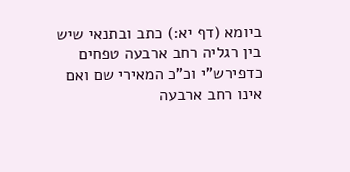ביומא (דף יא:) כתב ובתנאי שיש בין רגליה רחב ארבעה טפחים כדפירש"י וכ"כ המאירי שם ואם אינו רחב ארבעה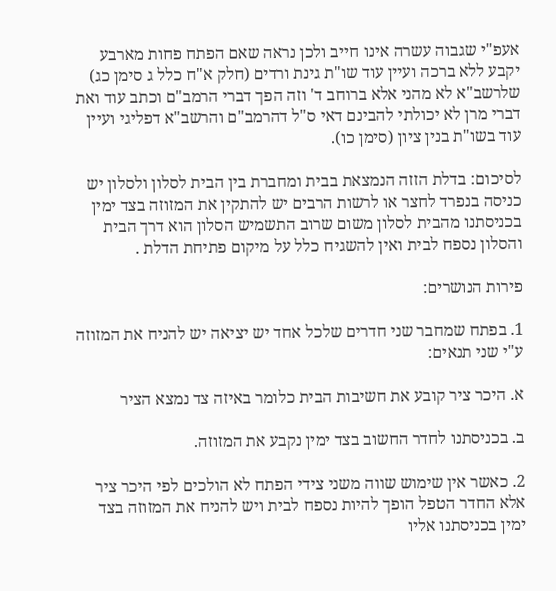אעפ"י שגבוה עשרה אינו חייב ולכן נראה שאם הפתח פחות מארבע יקבע ללא ברכה ועיין עוד שו"ת גינת ורדים (חלק א"ח כלל ג סימן כג) שלרשב"א לא מהני אלא ברוחב ד' וזה הפך דברי הרמב"ם וכתב עוד ואת דברי מרן לא יכולתי להבינם דאי ס"ל דהרמב"ם והרשב"א דפליגי ועיין עוד בשו"ת בנין ציון (סימן כו).

לסיכום: בדלת הזזה הנמצאת בבית ומחברת בין הבית לסלון ולסלון יש כניסה בנפרד לחצר או לרשות הרבים יש להתקין את המזוזה בצד ימין בכניסתנו מהבית לסלון משום שרוב התשמיש הסלון הוא דרך הבית והסלון נספח לבית ואין להשגיח כלל על מיקום פתיחת הדלת .

פירות הנושרים:

1. בפתח שמחבר שני חדרים שלכל אחד יש יציאה יש להניח את המזוזה ע"י שני תנאים:

א. היכר ציר קובע את חשיבות הבית כלומר באיזה צד נמצא הציר

ב. בכניסתנו לחדר החשוב בצד ימין נקבע את המזוזה.

2. כאשר אין שימוש שווה משני צידי הפתח לא הולכים לפי היכר ציר אלא החדר הטפל הופך להיות נספח לבית ויש להניח את המזוזה בצד ימין בכניסתנו אליו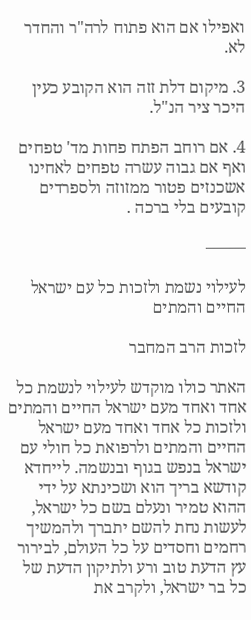ואפילו אם הוא פתוח לרה"ר והחדר לא.

3. מיקום דלת זזה הוא הקובע כעין היכר ציר הנ"ל.

4. אם רוחב הפתח פחות מד' טפחים ואף אם גבוה עשרה טפחים לאחינו אשכנזים פטור ממזוזה ולספרדים קובעים בלי ברכה .

——–

לעילוי נשמת ולזכות כל עם ישראל החיים והמתים

לזכות הרב המחבר

האתר כולו מוקדש לעילוי לנשמת כל אחד ואחד מעם ישראל החיים והמתים ולזכות כל אחד ואחד מעם ישראל החיים והמתים ולרפואת כל חולי עם ישראל בנפש בגוף ובנשמה. לייחדא קודשא בריך הוא ושכינתא על ידי ההוא טמיר ונעלם בשם כל ישראל, לעשות נחת להשם יתברך ולהמשיך רחמים וחסדים על כל העולם, לבירור עץ הדעת טוב ורע ולתיקון הדעת של כל בר ישראל, ולקרב את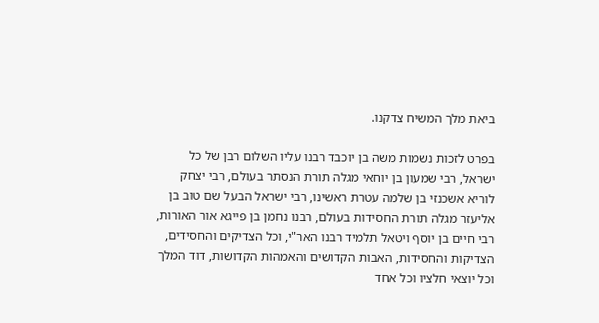ביאת מלך המשיח צדקנו.

בפרט לזכות נשמות משה בן יוכבד רבנו עליו השלום רבן של כל ישראל, רבי שמעון בן יוחאי מגלה תורת הנסתר בעולם, רבי יצחק לוריא אשכנזי בן שלמה עטרת ראשינו, רבי ישראל הבעל שם טוב בן אליעזר מגלה תורת החסידות בעולם, רבנו נחמן בן פייגא אור האורות, רבי חיים בן יוסף ויטאל תלמיד רבנו האר"י, וכל הצדיקים והחסידים, הצדיקות והחסידות, האבות הקדושים והאמהות הקדושות, דוד המלך וכל יוצאי חלציו וכל אחד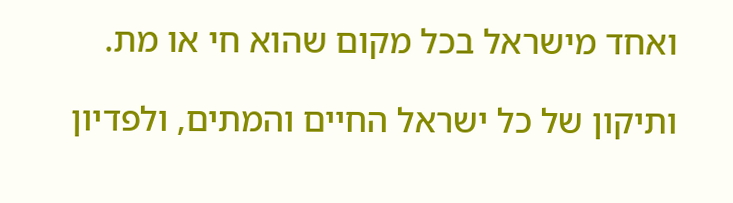ואחד מישראל בכל מקום שהוא חי או מת.

ותיקון של כל ישראל החיים והמתים, ולפדיון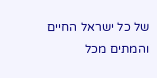של כל ישראל החיים והמתים מכל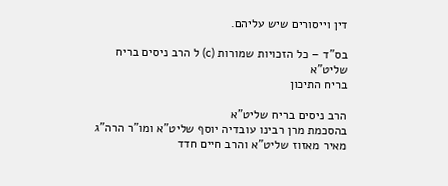דין וייסורים שיש עליהם.

בס"ד – כל הזכויות שמורות (c) ל הרב ניסים בריח שליט"א
בריח התיכון

הרב ניסים בריח שליט"א
בהסכמת מרן רבינו עובדיה יוסף שליט"א ומו"ר הרה"ג מאיר מאזוז שליט"א והרב חיים חדד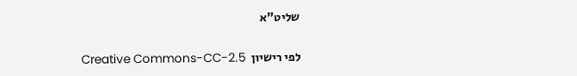שליט"א

לפי רישיון  Creative Commons-CC-2.5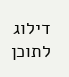דילוג לתוכן